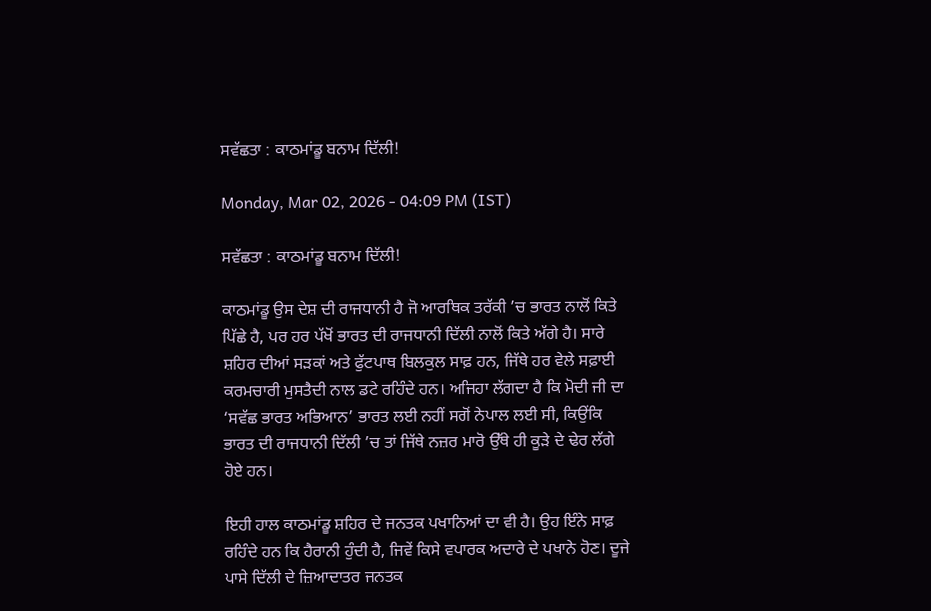ਸਵੱਛਤਾ : ਕਾਠਮਾਂਡੂ ਬਨਾਮ ਦਿੱਲੀ!

Monday, Mar 02, 2026 - 04:09 PM (IST)

ਸਵੱਛਤਾ : ਕਾਠਮਾਂਡੂ ਬਨਾਮ ਦਿੱਲੀ!

ਕਾਠਮਾਂਡੂ ਉਸ ਦੇਸ਼ ਦੀ ਰਾਜਧਾਨੀ ਹੈ ਜੋ ਆਰਥਿਕ ਤਰੱਕੀ ’ਚ ਭਾਰਤ ਨਾਲੋਂ ਕਿਤੇ ਪਿੱਛੇ ਹੈ, ਪਰ ਹਰ ਪੱਖੋਂ ਭਾਰਤ ਦੀ ਰਾਜਧਾਨੀ ਦਿੱਲੀ ਨਾਲੋਂ ਕਿਤੇ ਅੱਗੇ ਹੈ। ਸਾਰੇ ਸ਼ਹਿਰ ਦੀਆਂ ਸੜਕਾਂ ਅਤੇ ਫੁੱਟਪਾਥ ਬਿਲਕੁਲ ਸਾਫ਼ ਹਨ, ਜਿੱਥੇ ਹਰ ਵੇਲੇ ਸਫ਼ਾਈ ਕਰਮਚਾਰੀ ਮੁਸਤੈਦੀ ਨਾਲ ਡਟੇ ਰਹਿੰਦੇ ਹਨ। ਅਜਿਹਾ ਲੱਗਦਾ ਹੈ ਕਿ ਮੋਦੀ ਜੀ ਦਾ ‘ਸਵੱਛ ਭਾਰਤ ਅਭਿਆਨ’ ਭਾਰਤ ਲਈ ਨਹੀਂ ਸਗੋਂ ਨੇਪਾਲ ਲਈ ਸੀ, ਕਿਉਂਕਿ ਭਾਰਤ ਦੀ ਰਾਜਧਾਨੀ ਦਿੱਲੀ ’ਚ ਤਾਂ ਜਿੱਥੇ ਨਜ਼ਰ ਮਾਰੋ ਉੱਥੇ ਹੀ ਕੂੜੇ ਦੇ ਢੇਰ ਲੱਗੇ ਹੋਏ ਹਨ।

ਇਹੀ ਹਾਲ ਕਾਠਮਾਂਡੂ ਸ਼ਹਿਰ ਦੇ ਜਨਤਕ ਪਖਾਨਿਆਂ ਦਾ ਵੀ ਹੈ। ਉਹ ਇੰਨੇ ਸਾਫ਼ ਰਹਿੰਦੇ ਹਨ ਕਿ ਹੈਰਾਨੀ ਹੁੰਦੀ ਹੈ, ਜਿਵੇਂ ਕਿਸੇ ਵਪਾਰਕ ਅਦਾਰੇ ਦੇ ਪਖਾਨੇ ਹੋਣ। ਦੂਜੇ ਪਾਸੇ ਦਿੱਲੀ ਦੇ ਜ਼ਿਆਦਾਤਰ ਜਨਤਕ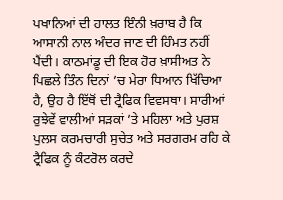ਪਖਾਨਿਆਂ ਦੀ ਹਾਲਤ ਇੰਨੀ ਖ਼ਰਾਬ ਹੈ ਕਿ ਆਸਾਨੀ ਨਾਲ ਅੰਦਰ ਜਾਣ ਦੀ ਹਿੰਮਤ ਨਹੀਂ ਪੈਂਦੀ। ਕਾਠਮਾਂਡੂ ਦੀ ਇਕ ਹੋਰ ਖ਼ਾਸੀਅਤ ਨੇ ਪਿਛਲੇ ਤਿੰਨ ਦਿਨਾਂ ’ਚ ਮੇਰਾ ਧਿਆਨ ਖਿੱਚਿਆ ਹੈ, ਉਹ ਹੈ ਇੱਥੋਂ ਦੀ ਟ੍ਰੈਫਿਕ ਵਿਵਸਥਾ। ਸਾਰੀਆਂ ਰੁਝੇਵੇਂ ਵਾਲੀਆਂ ਸੜਕਾਂ ’ਤੇ ਮਹਿਲਾ ਅਤੇ ਪੁਰਸ਼ ਪੁਲਸ ਕਰਮਚਾਰੀ ਸੁਚੇਤ ਅਤੇ ਸਰਗਰਮ ਰਹਿ ਕੇ ਟ੍ਰੈਫਿਕ ਨੂੰ ਕੰਟਰੋਲ ਕਰਦੇ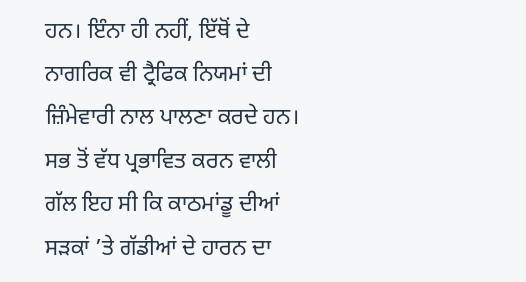ਹਨ। ਇੰਨਾ ਹੀ ਨਹੀਂ, ਇੱਥੋਂ ਦੇ ਨਾਗਰਿਕ ਵੀ ਟ੍ਰੈਫਿਕ ਨਿਯਮਾਂ ਦੀ ਜ਼ਿੰਮੇਵਾਰੀ ਨਾਲ ਪਾਲਣਾ ਕਰਦੇ ਹਨ। ਸਭ ਤੋਂ ਵੱਧ ਪ੍ਰਭਾਵਿਤ ਕਰਨ ਵਾਲੀ ਗੱਲ ਇਹ ਸੀ ਕਿ ਕਾਠਮਾਂਡੂ ਦੀਆਂ ਸੜਕਾਂ ’ਤੇ ਗੱਡੀਆਂ ਦੇ ਹਾਰਨ ਦਾ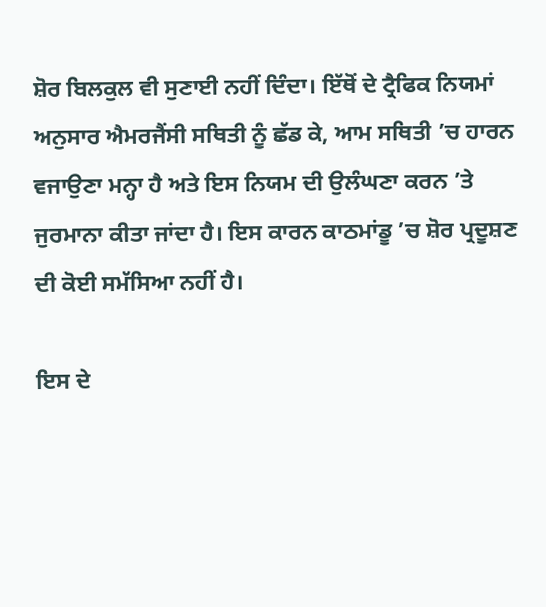ਸ਼ੋਰ ਬਿਲਕੁਲ ਵੀ ਸੁਣਾਈ ਨਹੀਂ ਦਿੰਦਾ। ਇੱਥੋਂ ਦੇ ਟ੍ਰੈਫਿਕ ਨਿਯਮਾਂ ਅਨੁਸਾਰ ਐਮਰਜੈਂਸੀ ਸਥਿਤੀ ਨੂੰ ਛੱਡ ਕੇ, ਆਮ ਸਥਿਤੀ ’ਚ ਹਾਰਨ ਵਜਾਉਣਾ ਮਨ੍ਹਾ ਹੈ ਅਤੇ ਇਸ ਨਿਯਮ ਦੀ ਉਲੰਘਣਾ ਕਰਨ ’ਤੇ ਜੁਰਮਾਨਾ ਕੀਤਾ ਜਾਂਦਾ ਹੈ। ਇਸ ਕਾਰਨ ਕਾਠਮਾਂਡੂ ’ਚ ਸ਼ੋਰ ਪ੍ਰਦੂਸ਼ਣ ਦੀ ਕੋਈ ਸਮੱਸਿਆ ਨਹੀਂ ਹੈ।

ਇਸ ਦੇ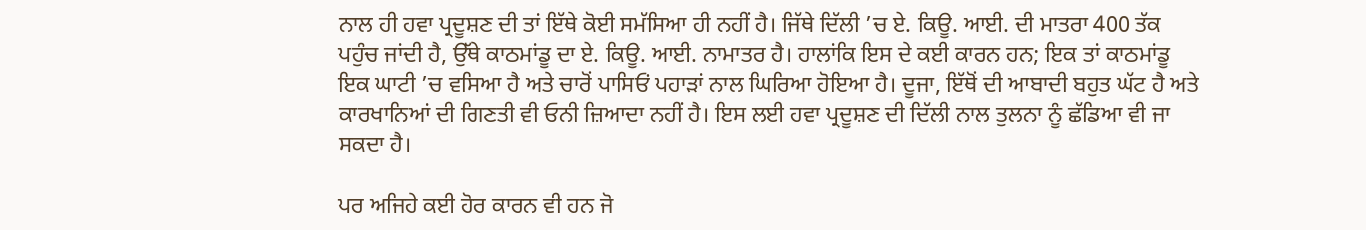ਨਾਲ ਹੀ ਹਵਾ ਪ੍ਰਦੂਸ਼ਣ ਦੀ ਤਾਂ ਇੱਥੇ ਕੋਈ ਸਮੱਸਿਆ ਹੀ ਨਹੀਂ ਹੈ। ਜਿੱਥੇ ਦਿੱਲੀ ’ਚ ਏ. ਕਿਊ. ਆਈ. ਦੀ ਮਾਤਰਾ 400 ਤੱਕ ਪਹੁੰਚ ਜਾਂਦੀ ਹੈ, ਉੱਥੇ ਕਾਠਮਾਂਡੂ ਦਾ ਏ. ਕਿਊ. ਆਈ. ਨਾਮਾਤਰ ਹੈ। ਹਾਲਾਂਕਿ ਇਸ ਦੇ ਕਈ ਕਾਰਨ ਹਨ; ਇਕ ਤਾਂ ਕਾਠਮਾਂਡੂ ਇਕ ਘਾਟੀ ’ਚ ਵਸਿਆ ਹੈ ਅਤੇ ਚਾਰੋਂ ਪਾਸਿਓਂ ਪਹਾੜਾਂ ਨਾਲ ਘਿਰਿਆ ਹੋਇਆ ਹੈ। ਦੂਜਾ, ਇੱਥੋਂ ਦੀ ਆਬਾਦੀ ਬਹੁਤ ਘੱਟ ਹੈ ਅਤੇ ਕਾਰਖਾਨਿਆਂ ਦੀ ਗਿਣਤੀ ਵੀ ਓਨੀ ਜ਼ਿਆਦਾ ਨਹੀਂ ਹੈ। ਇਸ ਲਈ ਹਵਾ ਪ੍ਰਦੂਸ਼ਣ ਦੀ ਦਿੱਲੀ ਨਾਲ ਤੁਲਨਾ ਨੂੰ ਛੱਡਿਆ ਵੀ ਜਾ ਸਕਦਾ ਹੈ।

ਪਰ ਅਜਿਹੇ ਕਈ ਹੋਰ ਕਾਰਨ ਵੀ ਹਨ ਜੋ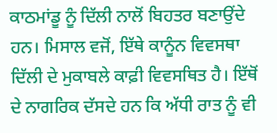ਕਾਠਮਾਂਡੂ ਨੂੰ ਦਿੱਲੀ ਨਾਲੋਂ ਬਿਹਤਰ ਬਣਾਉਂਦੇ ਹਨ। ਮਿਸਾਲ ਵਜੋਂ, ਇੱਥੇ ਕਾਨੂੰਨ ਵਿਵਸਥਾ ਦਿੱਲੀ ਦੇ ਮੁਕਾਬਲੇ ਕਾਫ਼ੀ ਵਿਵਸਥਿਤ ਹੈ। ਇੱਥੋਂ ਦੇ ਨਾਗਰਿਕ ਦੱਸਦੇ ਹਨ ਕਿ ਅੱਧੀ ਰਾਤ ਨੂੰ ਵੀ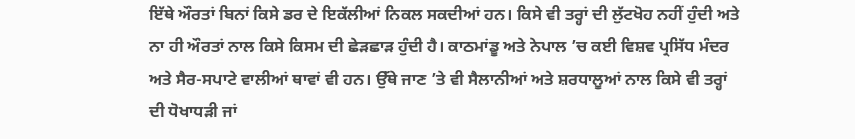ਇੱਥੇ ਔਰਤਾਂ ਬਿਨਾਂ ਕਿਸੇ ਡਰ ਦੇ ਇਕੱਲੀਆਂ ਨਿਕਲ ਸਕਦੀਆਂ ਹਨ। ਕਿਸੇ ਵੀ ਤਰ੍ਹਾਂ ਦੀ ਲੁੱਟਖੋਹ ਨਹੀਂ ਹੁੰਦੀ ਅਤੇ ਨਾ ਹੀ ਔਰਤਾਂ ਨਾਲ ਕਿਸੇ ਕਿਸਮ ਦੀ ਛੇੜਛਾੜ ਹੁੰਦੀ ਹੈ। ਕਾਠਮਾਂਡੂ ਅਤੇ ਨੇਪਾਲ ’ਚ ਕਈ ਵਿਸ਼ਵ ਪ੍ਰਸਿੱਧ ਮੰਦਰ ਅਤੇ ਸੈਰ-ਸਪਾਟੇ ਵਾਲੀਆਂ ਥਾਵਾਂ ਵੀ ਹਨ। ਉੱਥੇ ਜਾਣ ’ਤੇ ਵੀ ਸੈਲਾਨੀਆਂ ਅਤੇ ਸ਼ਰਧਾਲੂਆਂ ਨਾਲ ਕਿਸੇ ਵੀ ਤਰ੍ਹਾਂ ਦੀ ਧੋਖਾਧੜੀ ਜਾਂ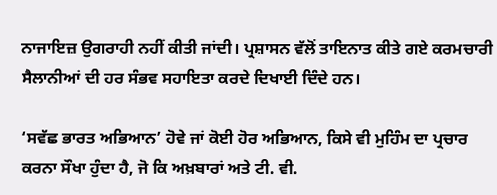ਨਾਜਾਇਜ਼ ਉਗਰਾਹੀ ਨਹੀਂ ਕੀਤੀ ਜਾਂਦੀ। ਪ੍ਰਸ਼ਾਸਨ ਵੱਲੋਂ ਤਾਇਨਾਤ ਕੀਤੇ ਗਏ ਕਰਮਚਾਰੀ ਸੈਲਾਨੀਆਂ ਦੀ ਹਰ ਸੰਭਵ ਸਹਾਇਤਾ ਕਰਦੇ ਦਿਖਾਈ ਦਿੰਦੇ ਹਨ।

‘ਸਵੱਛ ਭਾਰਤ ਅਭਿਆਨ’ ਹੋਵੇ ਜਾਂ ਕੋਈ ਹੋਰ ਅਭਿਆਨ, ਕਿਸੇ ਵੀ ਮੁਹਿੰਮ ਦਾ ਪ੍ਰਚਾਰ ਕਰਨਾ ਸੌਖਾ ਹੁੰਦਾ ਹੈ, ਜੋ ਕਿ ਅਖ਼ਬਾਰਾਂ ਅਤੇ ਟੀ. ਵੀ.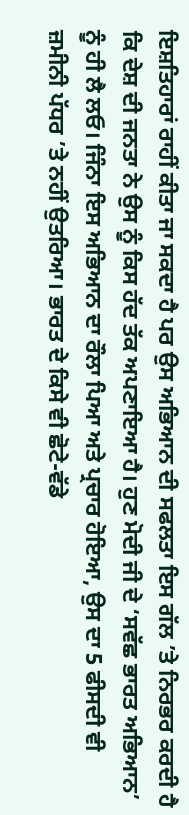ਇਸ਼ਤਿਹਾਰਾਂ ਰਾਹੀਂ ਕੀਤਾ ਜਾ ਸਕਦਾ ਹੈ ਪਰ ਉਸ ਅਭਿਆਨ ਦੀ ਸਫਲਤਾ ਇਸ ਗੱਲ ’ਤੇ ਨਿਰਭਰ ਕਰਦੀ ਹੈ ਕਿ ਦੇਸ਼ ਦੀ ਜਨਤਾ ਨੇ ਉਸ ਨੂੰ ਕਿਸ ਹੱਦ ਤੱਕ ਅਪਣਾਇਆ ਹੈ। ਹੁਣ ਮੋਦੀ ਜੀ ਦੇ ‘ਸਵੱਛ ਭਾਰਤ ਅਭਿਆਨ’ ਨੂੰ ਹੀ ਲੈ ਲਓ। ਜਿੰਨਾ ਇਸ ਅਭਿਆਨ ਦਾ ਰੌਲਾ ਪਿਆ ਅਤੇ ਪ੍ਰਚਾਰ ਹੋਇਆ, ਉਸ ਦਾ 5 ਫੀਸਦੀ ਵੀ ਜ਼ਮੀਨੀ ਪੱਧਰ ’ਤੇ ਨਹੀਂ ਉਤਰਿਆ। ਭਾਰਤ ਦੇ ਕਿਸੇ ਵੀ ਛੋਟੇ-ਵੱਡੇ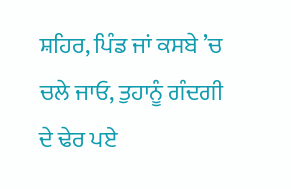ਸ਼ਹਿਰ, ਪਿੰਡ ਜਾਂ ਕਸਬੇ ’ਚ ਚਲੇ ਜਾਓ, ਤੁਹਾਨੂੰ ਗੰਦਗੀ ਦੇ ਢੇਰ ਪਏ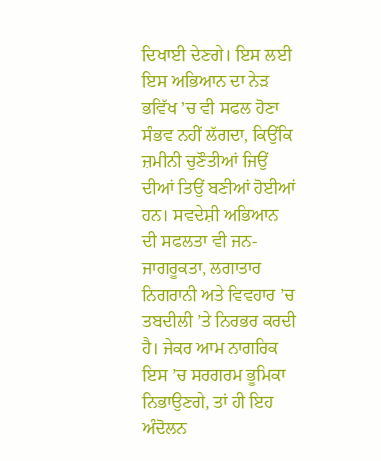ਦਿਖਾਈ ਦੇਣਗੇ। ਇਸ ਲਈ ਇਸ ਅਭਿਆਨ ਦਾ ਨੇੜ ਭਵਿੱਖ ’ਚ ਵੀ ਸਫਲ ਹੋਣਾ ਸੰਭਵ ਨਹੀਂ ਲੱਗਦਾ, ਕਿਉਂਕਿ ਜ਼ਮੀਨੀ ਚੁਣੌਤੀਆਂ ਜਿਉਂ ਦੀਆਂ ਤਿਉਂ ਬਣੀਆਂ ਹੋਈਆਂ ਹਨ। ਸਵਦੇਸ਼ੀ ਅਭਿਆਨ ਦੀ ਸਫਲਤਾ ਵੀ ਜਨ-ਜਾਗਰੂਕਤਾ, ਲਗਾਤਾਰ ਨਿਗਰਾਨੀ ਅਤੇ ਵਿਵਹਾਰ ’ਚ ਤਬਦੀਲੀ ’ਤੇ ਨਿਰਭਰ ਕਰਦੀ ਹੈ। ਜੇਕਰ ਆਮ ਨਾਗਰਿਕ ਇਸ ’ਚ ਸਰਗਰਮ ਭੂਮਿਕਾ ਨਿਭਾਉਣਗੇ, ਤਾਂ ਹੀ ਇਹ ਅੰਦੋਲਨ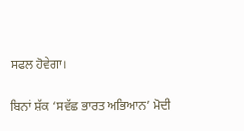ਸਫਲ ਹੋਵੇਗਾ।

ਬਿਨਾਂ ਸ਼ੱਕ ‘ਸਵੱਛ ਭਾਰਤ ਅਭਿਆਨ’ ਮੋਦੀ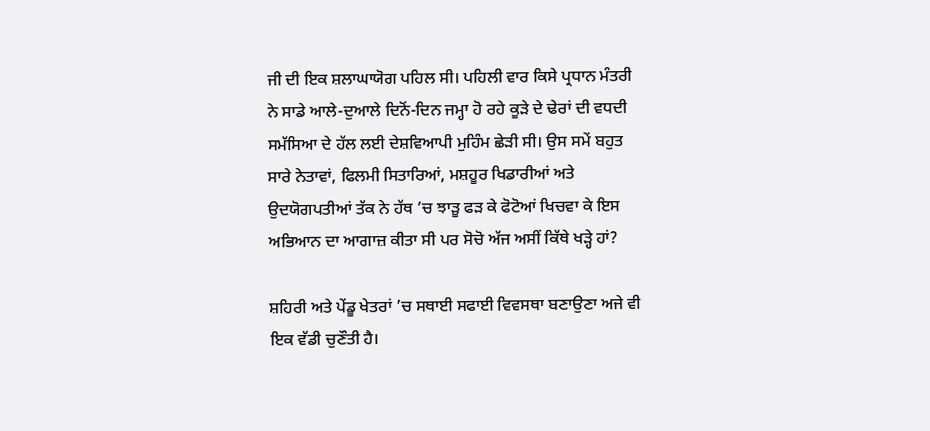ਜੀ ਦੀ ਇਕ ਸ਼ਲਾਘਾਯੋਗ ਪਹਿਲ ਸੀ। ਪਹਿਲੀ ਵਾਰ ਕਿਸੇ ਪ੍ਰਧਾਨ ਮੰਤਰੀ ਨੇ ਸਾਡੇ ਆਲੇ-ਦੁਆਲੇ ਦਿਨੋਂ-ਦਿਨ ਜਮ੍ਹਾ ਹੋ ਰਹੇ ਕੂੜੇ ਦੇ ਢੇਰਾਂ ਦੀ ਵਧਦੀ ਸਮੱਸਿਆ ਦੇ ਹੱਲ ਲਈ ਦੇਸ਼ਵਿਆਪੀ ਮੁਹਿੰਮ ਛੇੜੀ ਸੀ। ਉਸ ਸਮੇਂ ਬਹੁਤ ਸਾਰੇ ਨੇਤਾਵਾਂ, ਫਿਲਮੀ ਸਿਤਾਰਿਆਂ, ਮਸ਼ਹੂਰ ਖਿਡਾਰੀਆਂ ਅਤੇ ਉਦਯੋਗਪਤੀਆਂ ਤੱਕ ਨੇ ਹੱਥ ’ਚ ਝਾੜੂ ਫੜ ਕੇ ਫੋਟੋਆਂ ਖਿਚਵਾ ਕੇ ਇਸ ਅਭਿਆਨ ਦਾ ਆਗਾਜ਼ ਕੀਤਾ ਸੀ ਪਰ ਸੋਚੋ ਅੱਜ ਅਸੀਂ ਕਿੱਥੇ ਖੜ੍ਹੇ ਹਾਂ?

ਸ਼ਹਿਰੀ ਅਤੇ ਪੇਂਡੂ ਖੇਤਰਾਂ ’ਚ ਸਥਾਈ ਸਫਾਈ ਵਿਵਸਥਾ ਬਣਾਉਣਾ ਅਜੇ ਵੀ ਇਕ ਵੱਡੀ ਚੁਣੌਤੀ ਹੈ।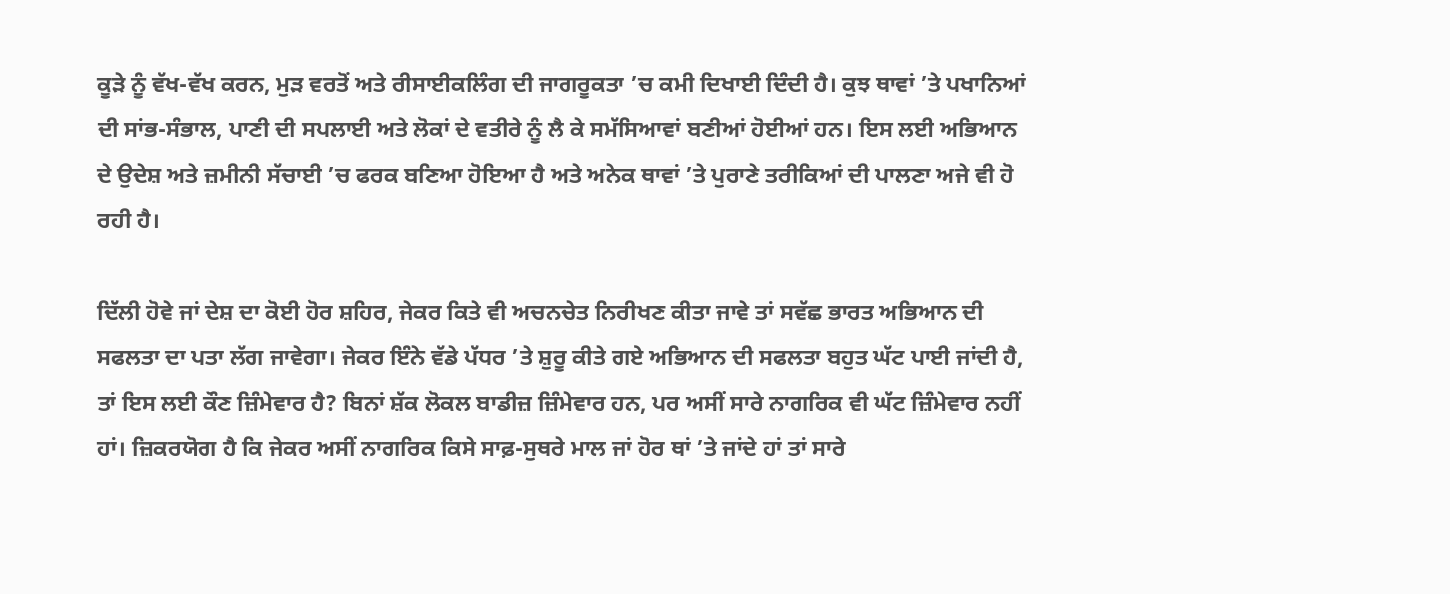ਕੂੜੇ ਨੂੰ ਵੱਖ-ਵੱਖ ਕਰਨ, ਮੁੜ ਵਰਤੋਂ ਅਤੇ ਰੀਸਾਈਕਲਿੰਗ ਦੀ ਜਾਗਰੂਕਤਾ ’ਚ ਕਮੀ ਦਿਖਾਈ ਦਿੰਦੀ ਹੈ। ਕੁਝ ਥਾਵਾਂ ’ਤੇ ਪਖਾਨਿਆਂ ਦੀ ਸਾਂਭ-ਸੰਭਾਲ, ਪਾਣੀ ਦੀ ਸਪਲਾਈ ਅਤੇ ਲੋਕਾਂ ਦੇ ਵਤੀਰੇ ਨੂੰ ਲੈ ਕੇ ਸਮੱਸਿਆਵਾਂ ਬਣੀਆਂ ਹੋਈਆਂ ਹਨ। ਇਸ ਲਈ ਅਭਿਆਨ ਦੇ ਉਦੇਸ਼ ਅਤੇ ਜ਼ਮੀਨੀ ਸੱਚਾਈ ’ਚ ਫਰਕ ਬਣਿਆ ਹੋਇਆ ਹੈ ਅਤੇ ਅਨੇਕ ਥਾਵਾਂ ’ਤੇ ਪੁਰਾਣੇ ਤਰੀਕਿਆਂ ਦੀ ਪਾਲਣਾ ਅਜੇ ਵੀ ਹੋ ਰਹੀ ਹੈ।

ਦਿੱਲੀ ਹੋਵੇ ਜਾਂ ਦੇਸ਼ ਦਾ ਕੋਈ ਹੋਰ ਸ਼ਹਿਰ, ਜੇਕਰ ਕਿਤੇ ਵੀ ਅਚਨਚੇਤ ਨਿਰੀਖਣ ਕੀਤਾ ਜਾਵੇ ਤਾਂ ਸਵੱਛ ਭਾਰਤ ਅਭਿਆਨ ਦੀ ਸਫਲਤਾ ਦਾ ਪਤਾ ਲੱਗ ਜਾਵੇਗਾ। ਜੇਕਰ ਇੰਨੇ ਵੱਡੇ ਪੱਧਰ ’ਤੇ ਸ਼ੁਰੂ ਕੀਤੇ ਗਏ ਅਭਿਆਨ ਦੀ ਸਫਲਤਾ ਬਹੁਤ ਘੱਟ ਪਾਈ ਜਾਂਦੀ ਹੈ, ਤਾਂ ਇਸ ਲਈ ਕੌਣ ਜ਼ਿੰਮੇਵਾਰ ਹੈ? ਬਿਨਾਂ ਸ਼ੱਕ ਲੋਕਲ ਬਾਡੀਜ਼ ਜ਼ਿੰਮੇਵਾਰ ਹਨ, ਪਰ ਅਸੀਂ ਸਾਰੇ ਨਾਗਰਿਕ ਵੀ ਘੱਟ ਜ਼ਿੰਮੇਵਾਰ ਨਹੀਂ ਹਾਂ। ਜ਼ਿਕਰਯੋਗ ਹੈ ਕਿ ਜੇਕਰ ਅਸੀਂ ਨਾਗਰਿਕ ਕਿਸੇ ਸਾਫ਼-ਸੁਥਰੇ ਮਾਲ ਜਾਂ ਹੋਰ ਥਾਂ ’ਤੇ ਜਾਂਦੇ ਹਾਂ ਤਾਂ ਸਾਰੇ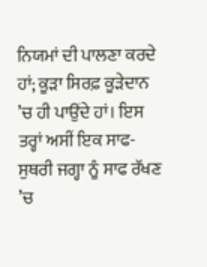ਨਿਯਮਾਂ ਦੀ ਪਾਲਣਾ ਕਰਦੇ ਹਾਂ; ਕੂੜਾ ਸਿਰਫ਼ ਕੂੜੇਦਾਨ ’ਚ ਹੀ ਪਾਉਂਦੇ ਹਾਂ। ਇਸ ਤਰ੍ਹਾਂ ਅਸੀਂ ਇਕ ਸਾਫ-ਸੁਥਰੀ ਜਗ੍ਹਾ ਨੂੰ ਸਾਫ ਰੱਖਣ ’ਚ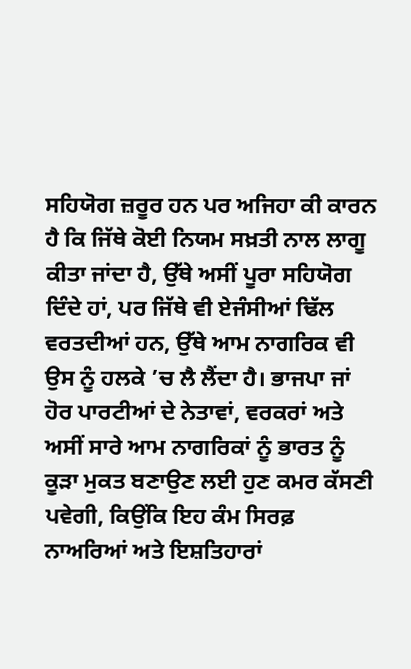ਸਹਿਯੋਗ ਜ਼ਰੂਰ ਹਨ ਪਰ ਅਜਿਹਾ ਕੀ ਕਾਰਨ ਹੈ ਕਿ ਜਿੱਥੇ ਕੋਈ ਨਿਯਮ ਸਖ਼ਤੀ ਨਾਲ ਲਾਗੂ ਕੀਤਾ ਜਾਂਦਾ ਹੈ, ਉੱਥੇ ਅਸੀਂ ਪੂਰਾ ਸਹਿਯੋਗ ਦਿੰਦੇ ਹਾਂ, ਪਰ ਜਿੱਥੇ ਵੀ ਏਜੰਸੀਆਂ ਢਿੱਲ ਵਰਤਦੀਆਂ ਹਨ, ਉੱਥੇ ਆਮ ਨਾਗਰਿਕ ਵੀ ਉਸ ਨੂੰ ਹਲਕੇ ’ਚ ਲੈ ਲੈਂਦਾ ਹੈ। ਭਾਜਪਾ ਜਾਂ ਹੋਰ ਪਾਰਟੀਆਂ ਦੇ ਨੇਤਾਵਾਂ, ਵਰਕਰਾਂ ਅਤੇ ਅਸੀਂ ਸਾਰੇ ਆਮ ਨਾਗਰਿਕਾਂ ਨੂੰ ਭਾਰਤ ਨੂੰ ਕੂੜਾ ਮੁਕਤ ਬਣਾਉਣ ਲਈ ਹੁਣ ਕਮਰ ਕੱਸਣੀ ਪਵੇਗੀ, ਕਿਉਂਕਿ ਇਹ ਕੰਮ ਸਿਰਫ਼ ਨਾਅਰਿਆਂ ਅਤੇ ਇਸ਼ਤਿਹਾਰਾਂ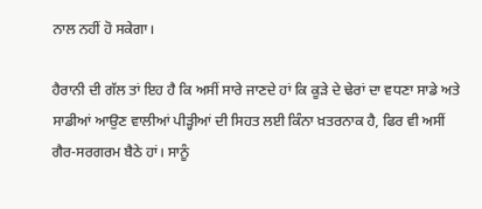ਨਾਲ ਨਹੀਂ ਹੋ ਸਕੇਗਾ।

ਹੈਰਾਨੀ ਦੀ ਗੱਲ ਤਾਂ ਇਹ ਹੈ ਕਿ ਅਸੀਂ ਸਾਰੇ ਜਾਣਦੇ ਹਾਂ ਕਿ ਕੂੜੇ ਦੇ ਢੇਰਾਂ ਦਾ ਵਧਣਾ ਸਾਡੇ ਅਤੇ ਸਾਡੀਆਂ ਆਉਣ ਵਾਲੀਆਂ ਪੀੜ੍ਹੀਆਂ ਦੀ ਸਿਹਤ ਲਈ ਕਿੰਨਾ ਖ਼ਤਰਨਾਕ ਹੈ, ਫਿਰ ਵੀ ਅਸੀਂ ਗੈਰ-ਸਰਗਰਮ ਬੈਠੇ ਹਾਂ। ਸਾਨੂੰ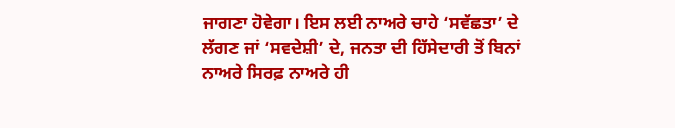ਜਾਗਣਾ ਹੋਵੇਗਾ। ਇਸ ਲਈ ਨਾਅਰੇ ਚਾਹੇ ‘ਸਵੱਛਤਾ’ ਦੇ ਲੱਗਣ ਜਾਂ ‘ਸਵਦੇਸ਼ੀ’ ਦੇ, ਜਨਤਾ ਦੀ ਹਿੱਸੇਦਾਰੀ ਤੋਂ ਬਿਨਾਂ ਨਾਅਰੇ ਸਿਰਫ਼ ਨਾਅਰੇ ਹੀ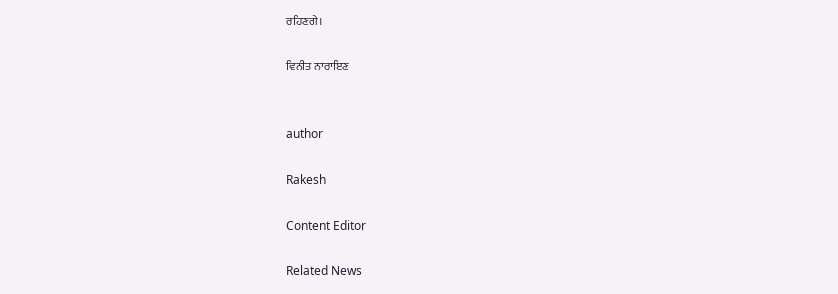ਰਹਿਣਗੇ।

ਵਿਨੀਤ ਨਾਰਾਇਣ


author

Rakesh

Content Editor

Related News